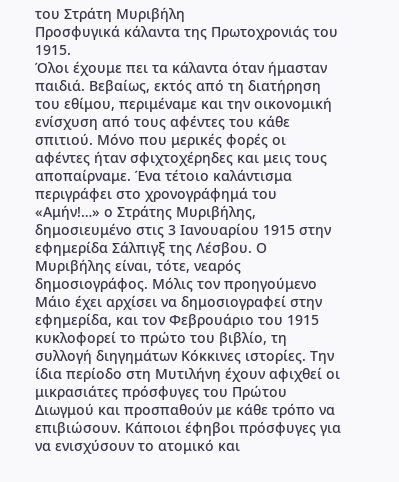του Στράτη Μυριβήλη
Προσφυγικά κάλαντα της Πρωτοχρονιάς του 1915.
Όλοι έχουμε πει τα κάλαντα όταν ήμασταν παιδιά. Βεβαίως, εκτός από τη διατήρηση του εθίμου, περιμέναμε και την οικονομική ενίσχυση από τους αφέντες του κάθε σπιτιού. Μόνο που μερικές φορές οι αφέντες ήταν σφιχτοχέρηδες και μεις τους αποπαίρναμε. Ένα τέτοιο καλάντισμα περιγράφει στο χρονογράφημά του «Αμήν!…» ο Στράτης Μυριβήλης, δημοσιευμένο στις 3 Ιανουαρίου 1915 στην εφημερίδα Σάλπιγξ της Λέσβου. Ο Μυριβήλης είναι, τότε, νεαρός δημοσιογράφος. Μόλις τον προηγούμενο Μάιο έχει αρχίσει να δημοσιογραφεί στην εφημερίδα, και τον Φεβρουάριο του 1915 κυκλοφορεί το πρώτο του βιβλίο, τη συλλογή διηγημάτων Κόκκινες ιστορίες. Την ίδια περίοδο στη Μυτιλήνη έχουν αφιχθεί οι μικρασιάτες πρόσφυγες του Πρώτου Διωγμού και προσπαθούν με κάθε τρόπο να επιβιώσουν. Κάποιοι έφηβοι πρόσφυγες για να ενισχύσουν το ατομικό και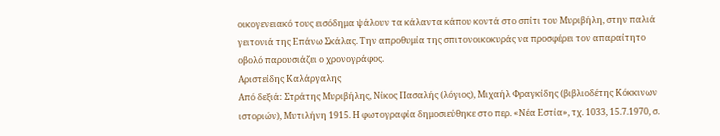οικογενειακό τους εισόδημα ψάλουν τα κάλαντα κάπου κοντά στο σπίτι του Μυριβήλη, στην παλιά γειτονιά της Επάνω Σκάλας. Την απροθυμία της σπιτονοικοκυράς να προσφέρει τον απαραίτητο οβολό παρουσιάζει ο χρονογράφος.
Αριστείδης Καλάργαλης
Από δεξιά: Στράτης Μυριβήλης, Νίκος Πασαλής (λόγιος), Μιχαήλ Φραγκίδης (βιβλιοδέτης Κόκκινων ιστοριών), Μυτιλήνη 1915. Η φωτογραφία δημοσιεύθηκε στο περ. «Νέα Εστία», τχ. 1033, 15.7.1970, σ.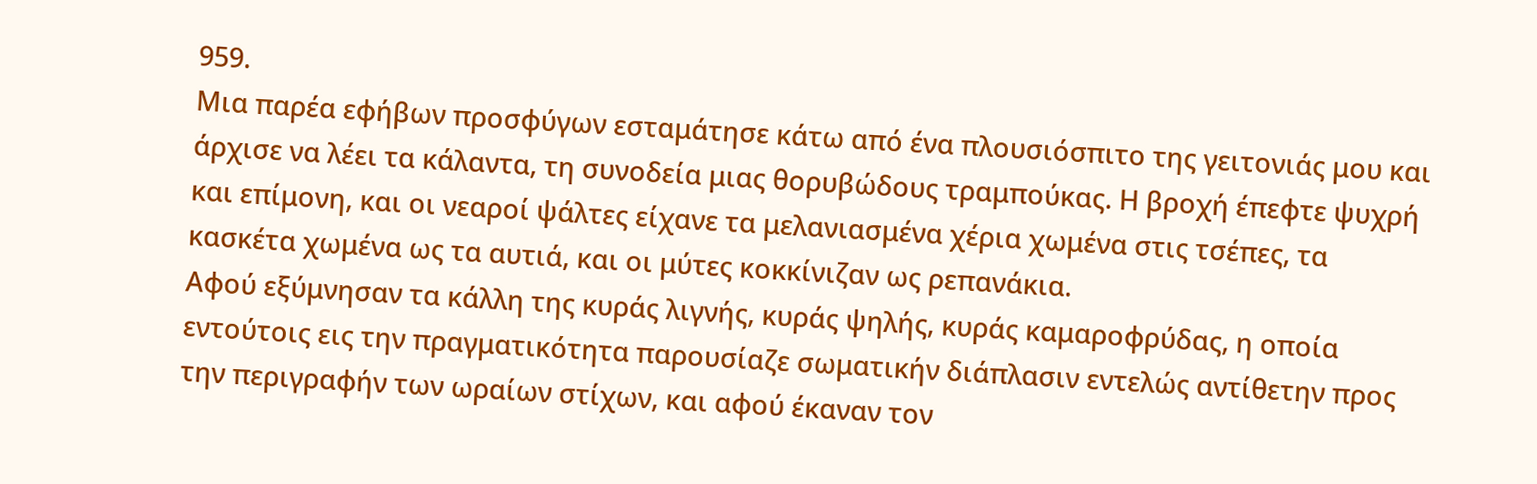959.
Μια παρέα εφήβων προσφύγων εσταμάτησε κάτω από ένα πλουσιόσπιτο της γειτονιάς μου και άρχισε να λέει τα κάλαντα, τη συνοδεία μιας θορυβώδους τραμπούκας. Η βροχή έπεφτε ψυχρή και επίμονη, και οι νεαροί ψάλτες είχανε τα μελανιασμένα χέρια χωμένα στις τσέπες, τα κασκέτα χωμένα ως τα αυτιά, και οι μύτες κοκκίνιζαν ως ρεπανάκια.
Αφού εξύμνησαν τα κάλλη της κυράς λιγνής, κυράς ψηλής, κυράς καμαροφρύδας, η οποία εντούτοις εις την πραγματικότητα παρουσίαζε σωματικήν διάπλασιν εντελώς αντίθετην προς την περιγραφήν των ωραίων στίχων, και αφού έκαναν τον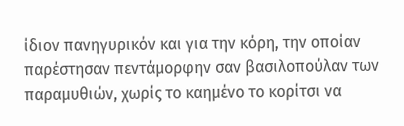ίδιον πανηγυρικόν και για την κόρη, την οποίαν παρέστησαν πεντάμορφην σαν βασιλοπούλαν των παραμυθιών, χωρίς το καημένο το κορίτσι να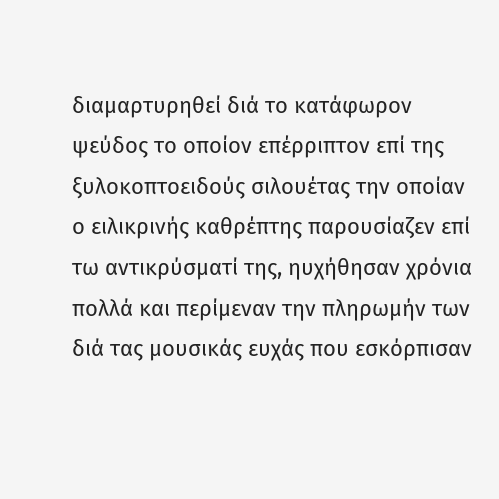διαμαρτυρηθεί διά το κατάφωρον ψεύδος το οποίον επέρριπτον επί της ξυλοκοπτοειδούς σιλουέτας την οποίαν ο ειλικρινής καθρέπτης παρουσίαζεν επί τω αντικρύσματί της, ηυχήθησαν χρόνια πολλά και περίμεναν την πληρωμήν των διά τας μουσικάς ευχάς που εσκόρπισαν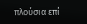πλούσια επί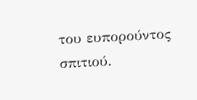του ευπορούντος σπιτιού.